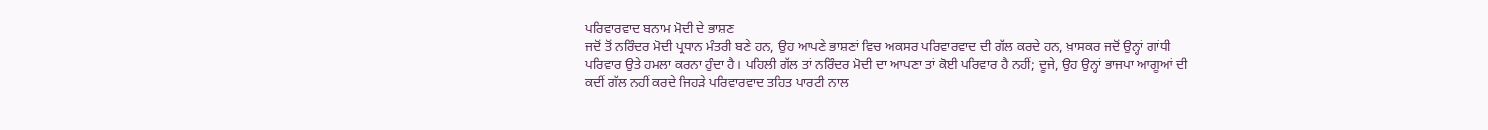ਪਰਿਵਾਰਵਾਦ ਬਨਾਮ ਮੋਦੀ ਦੇ ਭਾਸ਼ਣ
ਜਦੋਂ ਤੋਂ ਨਰਿੰਦਰ ਮੋਦੀ ਪ੍ਰਧਾਨ ਮੰਤਰੀ ਬਣੇ ਹਨ, ਉਹ ਆਪਣੇ ਭਾਸ਼ਣਾਂ ਵਿਚ ਅਕਸਰ ਪਰਿਵਾਰਵਾਦ ਦੀ ਗੱਲ ਕਰਦੇ ਹਨ, ਖ਼ਾਸਕਰ ਜਦੋਂ ਉਨ੍ਹਾਂ ਗਾਂਧੀ ਪਰਿਵਾਰ ਉਤੇ ਹਮਲਾ ਕਰਨਾ ਹੁੰਦਾ ਹੈ। ਪਹਿਲੀ ਗੱਲ ਤਾਂ ਨਰਿੰਦਰ ਮੋਦੀ ਦਾ ਆਪਣਾ ਤਾਂ ਕੋਈ ਪਰਿਵਾਰ ਹੈ ਨਹੀਂ; ਦੂਜੇ, ਉਹ ਉਨ੍ਹਾਂ ਭਾਜਪਾ ਆਗੂਆਂ ਦੀ ਕਦੀਂ ਗੱਲ ਨਹੀਂ ਕਰਦੇ ਜਿਹੜੇ ਪਰਿਵਾਰਵਾਦ ਤਹਿਤ ਪਾਰਟੀ ਨਾਲ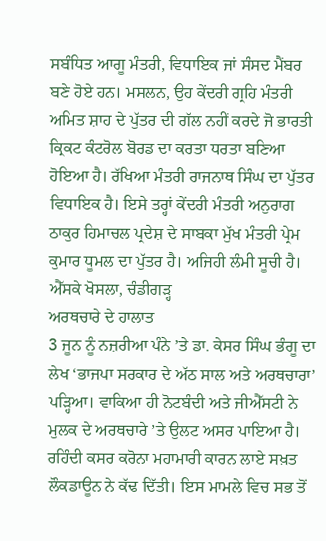ਸਬੰਧਿਤ ਆਗੂ ਮੰਤਰੀ, ਵਿਧਾਇਕ ਜਾਂ ਸੰਸਦ ਮੈਂਬਰ ਬਣੇ ਹੋਏ ਹਨ। ਮਸਲਨ, ਉਹ ਕੇਂਦਰੀ ਗ੍ਰਹਿ ਮੰਤਰੀ ਅਮਿਤ ਸ਼ਾਹ ਦੇ ਪੁੱਤਰ ਦੀ ਗੱਲ ਨਹੀਂ ਕਰਦੇ ਜੋ ਭਾਰਤੀ ਕ੍ਰਿਕਟ ਕੰਟਰੋਲ ਬੋਰਡ ਦਾ ਕਰਤਾ ਧਰਤਾ ਬਣਿਆ ਹੋਇਆ ਹੈ। ਰੱਖਿਆ ਮੰਤਰੀ ਰਾਜਨਾਥ ਸਿੰਘ ਦਾ ਪੁੱਤਰ ਵਿਧਾਇਕ ਹੈ। ਇਸੇ ਤਰ੍ਹਾਂ ਕੇਂਦਰੀ ਮੰਤਰੀ ਅਨੁਰਾਗ ਠਾਕੁਰ ਹਿਮਾਚਲ ਪ੍ਰਦੇਸ਼ ਦੇ ਸਾਬਕਾ ਮੁੱਖ ਮੰਤਰੀ ਪ੍ਰੇਮ ਕੁਮਾਰ ਧੂਮਲ ਦਾ ਪੁੱਤਰ ਹੈ। ਅਜਿਹੀ ਲੰਮੀ ਸੂਚੀ ਹੈ।
ਐੱਸਕੇ ਖੋਸਲਾ, ਚੰਡੀਗੜ੍ਹ
ਅਰਥਚਾਰੇ ਦੇ ਹਾਲਾਤ
3 ਜੂਨ ਨੂੰ ਨਜ਼ਰੀਆ ਪੰਨੇ ’ਤੇ ਡਾ. ਕੇਸਰ ਸਿੰਘ ਭੰਗੂ ਦਾ ਲੇਖ ‘ਭਾਜਪਾ ਸਰਕਾਰ ਦੇ ਅੱਠ ਸਾਲ ਅਤੇ ਅਰਥਚਾਰਾ’ ਪੜ੍ਹਿਆ। ਵਾਕਿਆ ਹੀ ਨੋਟਬੰਦੀ ਅਤੇ ਜੀਐੱਸਟੀ ਨੇ ਮੁਲਕ ਦੇ ਅਰਥਚਾਰੇ ’ਤੇ ਉਲਟ ਅਸਰ ਪਾਇਆ ਹੈ। ਰਹਿੰਦੀ ਕਸਰ ਕਰੋਨਾ ਮਹਾਮਾਰੀ ਕਾਰਨ ਲਾਏ ਸਖ਼ਤ ਲੌਕਡਾਊਨ ਨੇ ਕੱਢ ਦਿੱਤੀ। ਇਸ ਮਾਮਲੇ ਵਿਚ ਸਭ ਤੋਂ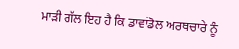ਮਾੜੀ ਗੱਲ ਇਹ ਹੈ ਕਿ ਡਾਵਾਂਡੋਲ ਅਰਥਚਾਰੇ ਨੂੰ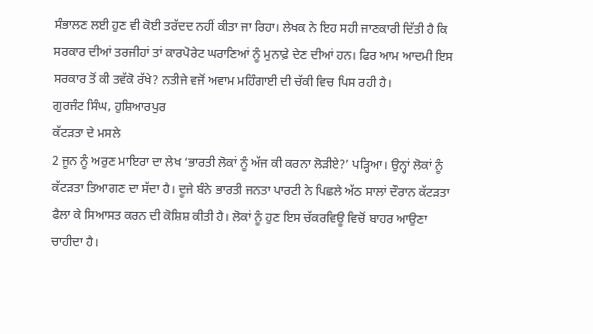ਸੰਭਾਲਣ ਲਈ ਹੁਣ ਵੀ ਕੋਈ ਤਰੱਦਦ ਨਹੀਂ ਕੀਤਾ ਜਾ ਰਿਹਾ। ਲੇਖਕ ਨੇ ਇਹ ਸਹੀ ਜਾਣਕਾਰੀ ਦਿੱਤੀ ਹੈ ਕਿ ਸਰਕਾਰ ਦੀਆਂ ਤਰਜੀਹਾਂ ਤਾਂ ਕਾਰਪੋਰੇਟ ਘਰਾਣਿਆਂ ਨੂੰ ਮੁਨਾਫ਼ੇ ਦੇਣ ਦੀਆਂ ਹਨ। ਫਿਰ ਆਮ ਆਦਮੀ ਇਸ ਸਰਕਾਰ ਤੋਂ ਕੀ ਤਵੱਕੋ ਰੱਖੇ? ਨਤੀਜੇ ਵਜੋਂ ਅਵਾਮ ਮਹਿੰਗਾਈ ਦੀ ਚੱਕੀ ਵਿਚ ਪਿਸ ਰਹੀ ਹੈ।
ਗੁਰਜੰਟ ਸਿੰਘ, ਹੁਸ਼ਿਆਰਪੁਰ
ਕੱਟੜਤਾ ਦੇ ਮਸਲੇ
2 ਜੂਨ ਨੂੰ ਅਰੁਣ ਮਾਇਰਾ ਦਾ ਲੇਖ ‘ਭਾਰਤੀ ਲੋਕਾਂ ਨੂੰ ਅੱਜ ਕੀ ਕਰਨਾ ਲੋੜੀਏ?’ ਪੜ੍ਹਿਆ। ਉਨ੍ਹਾਂ ਲੋਕਾਂ ਨੂੰ ਕੱਟੜਤਾ ਤਿਆਗਣ ਦਾ ਸੱਦਾ ਹੈ। ਦੂਜੇ ਬੰਨੇ ਭਾਰਤੀ ਜਨਤਾ ਪਾਰਟੀ ਨੇ ਪਿਛਲੇ ਅੱਠ ਸਾਲਾਂ ਦੌਰਾਨ ਕੱਟੜਤਾ ਫੈਲਾ ਕੇ ਸਿਆਸਤ ਕਰਨ ਦੀ ਕੋਸ਼ਿਸ਼ ਕੀਤੀ ਹੈ। ਲੋਕਾਂ ਨੂੰ ਹੁਣ ਇਸ ਚੱਕਰਵਿਊ ਵਿਚੋਂ ਬਾਹਰ ਆਉਣਾ ਚਾਹੀਦਾ ਹੈ।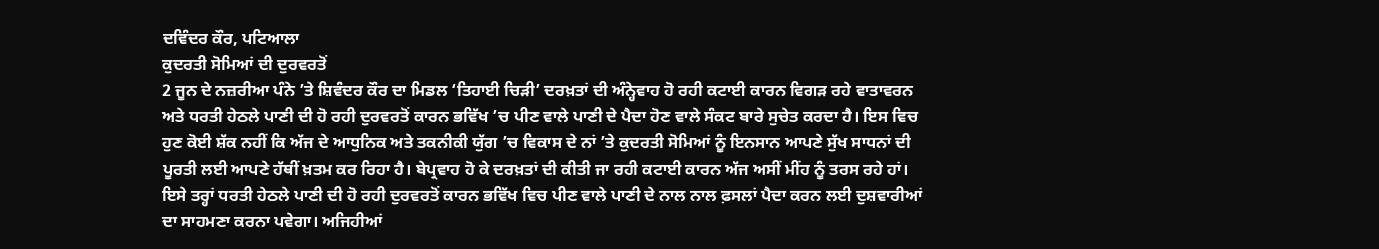ਦਵਿੰਦਰ ਕੌਰ, ਪਟਿਆਲਾ
ਕੁਦਰਤੀ ਸੋਮਿਆਂ ਦੀ ਦੁਰਵਰਤੋਂ
2 ਜੂਨ ਦੇ ਨਜ਼ਰੀਆ ਪੰਨੇ ’ਤੇ ਸ਼ਿਵੰਦਰ ਕੌਰ ਦਾ ਮਿਡਲ ‘ਤਿਹਾਈ ਚਿੜੀ’ ਦਰਖ਼ਤਾਂ ਦੀ ਅੰਨ੍ਹੇਵਾਹ ਹੋ ਰਹੀ ਕਟਾਈ ਕਾਰਨ ਵਿਗੜ ਰਹੇ ਵਾਤਾਵਰਨ ਅਤੇ ਧਰਤੀ ਹੇਠਲੇ ਪਾਣੀ ਦੀ ਹੋ ਰਹੀ ਦੁਰਵਰਤੋਂ ਕਾਰਨ ਭਵਿੱਖ ’ਚ ਪੀਣ ਵਾਲੇ ਪਾਣੀ ਦੇ ਪੈਦਾ ਹੋਣ ਵਾਲੇ ਸੰਕਟ ਬਾਰੇ ਸੁਚੇਤ ਕਰਦਾ ਹੈ। ਇਸ ਵਿਚ ਹੁਣ ਕੋਈ ਸ਼ੱਕ ਨਹੀਂ ਕਿ ਅੱਜ ਦੇ ਆਧੁਨਿਕ ਅਤੇ ਤਕਨੀਕੀ ਯੁੱਗ ’ਚ ਵਿਕਾਸ ਦੇ ਨਾਂ ’ਤੇ ਕੁਦਰਤੀ ਸੋਮਿਆਂ ਨੂੰ ਇਨਸਾਨ ਆਪਣੇ ਸੁੱਖ ਸਾਧਨਾਂ ਦੀ ਪੂਰਤੀ ਲਈ ਆਪਣੇ ਹੱਥੀਂ ਖ਼ਤਮ ਕਰ ਰਿਹਾ ਹੈ। ਬੇਪ੍ਰਵਾਹ ਹੋ ਕੇ ਦਰਖ਼ਤਾਂ ਦੀ ਕੀਤੀ ਜਾ ਰਹੀ ਕਟਾਈ ਕਾਰਨ ਅੱਜ ਅਸੀਂ ਮੀਂਹ ਨੂੰ ਤਰਸ ਰਹੇ ਹਾਂ। ਇਸੇ ਤਰ੍ਹਾਂ ਧਰਤੀ ਹੇਠਲੇ ਪਾਣੀ ਦੀ ਹੋ ਰਹੀ ਦੁਰਵਰਤੋਂ ਕਾਰਨ ਭਵਿੱਖ ਵਿਚ ਪੀਣ ਵਾਲੇ ਪਾਣੀ ਦੇ ਨਾਲ ਨਾਲ ਫ਼ਸਲਾਂ ਪੈਦਾ ਕਰਨ ਲਈ ਦੁਸ਼ਵਾਰੀਆਂ ਦਾ ਸਾਹਮਣਾ ਕਰਨਾ ਪਵੇਗਾ। ਅਜਿਹੀਆਂ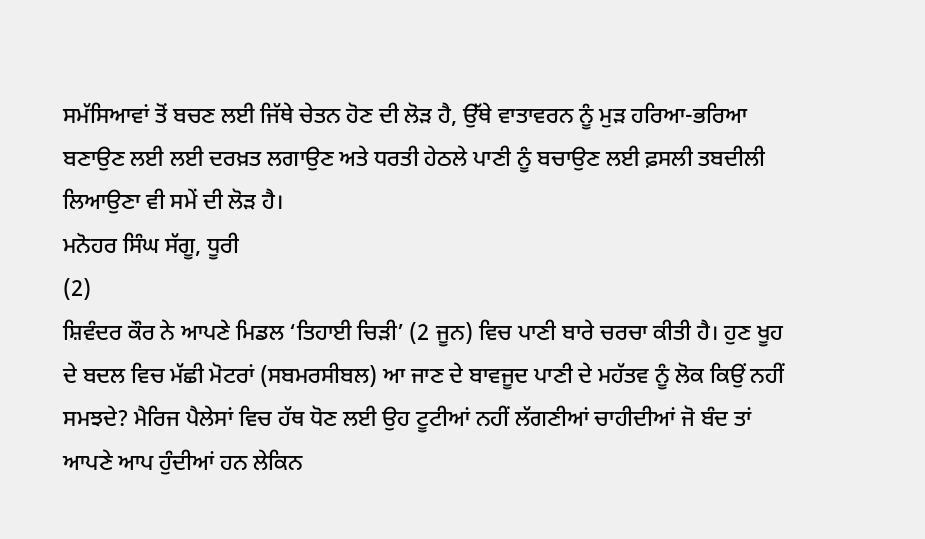ਸਮੱਸਿਆਵਾਂ ਤੋਂ ਬਚਣ ਲਈ ਜਿੱਥੇ ਚੇਤਨ ਹੋਣ ਦੀ ਲੋੜ ਹੈ, ਉੱਥੇ ਵਾਤਾਵਰਨ ਨੂੰ ਮੁੜ ਹਰਿਆ-ਭਰਿਆ ਬਣਾਉਣ ਲਈ ਲਈ ਦਰਖ਼ਤ ਲਗਾਉਣ ਅਤੇ ਧਰਤੀ ਹੇਠਲੇ ਪਾਣੀ ਨੂੰ ਬਚਾਉਣ ਲਈ ਫ਼ਸਲੀ ਤਬਦੀਲੀ ਲਿਆਉਣਾ ਵੀ ਸਮੇਂ ਦੀ ਲੋੜ ਹੈ।
ਮਨੋਹਰ ਸਿੰਘ ਸੱਗੂ, ਧੂਰੀ
(2)
ਸ਼ਿਵੰਦਰ ਕੌਰ ਨੇ ਆਪਣੇ ਮਿਡਲ ‘ਤਿਹਾਈ ਚਿੜੀ’ (2 ਜੂਨ) ਵਿਚ ਪਾਣੀ ਬਾਰੇ ਚਰਚਾ ਕੀਤੀ ਹੈ। ਹੁਣ ਖੂਹ ਦੇ ਬਦਲ ਵਿਚ ਮੱਛੀ ਮੋਟਰਾਂ (ਸਬਮਰਸੀਬਲ) ਆ ਜਾਣ ਦੇ ਬਾਵਜੂਦ ਪਾਣੀ ਦੇ ਮਹੱਤਵ ਨੂੰ ਲੋਕ ਕਿਉਂ ਨਹੀਂ ਸਮਝਦੇ? ਮੈਰਿਜ ਪੈਲੇਸਾਂ ਵਿਚ ਹੱਥ ਧੋਣ ਲਈ ਉਹ ਟੂਟੀਆਂ ਨਹੀਂ ਲੱਗਣੀਆਂ ਚਾਹੀਦੀਆਂ ਜੋ ਬੰਦ ਤਾਂ ਆਪਣੇ ਆਪ ਹੁੰਦੀਆਂ ਹਨ ਲੇਕਿਨ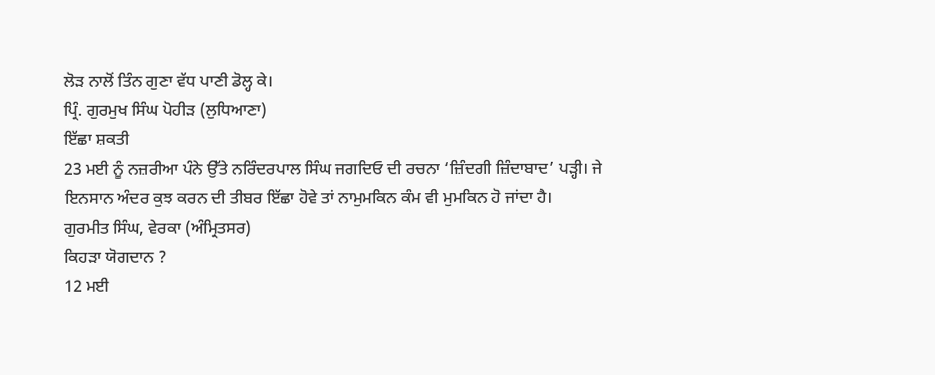ਲੋੜ ਨਾਲੋਂ ਤਿੰਨ ਗੁਣਾ ਵੱਧ ਪਾਣੀ ਡੋਲ੍ਹ ਕੇ।
ਪ੍ਰਿੰ. ਗੁਰਮੁਖ ਸਿੰਘ ਪੋਹੀੜ (ਲੁਧਿਆਣਾ)
ਇੱਛਾ ਸ਼ਕਤੀ
23 ਮਈ ਨੂੰ ਨਜ਼ਰੀਆ ਪੰਨੇ ਉੱਤੇ ਨਰਿੰਦਰਪਾਲ ਸਿੰਘ ਜਗਦਿਓ ਦੀ ਰਚਨਾ ‘ਜ਼ਿੰਦਗੀ ਜ਼ਿੰਦਾਬਾਦ’ ਪੜ੍ਹੀ। ਜੇ ਇਨਸਾਨ ਅੰਦਰ ਕੁਝ ਕਰਨ ਦੀ ਤੀਬਰ ਇੱਛਾ ਹੋਵੇ ਤਾਂ ਨਾਮੁਮਕਿਨ ਕੰਮ ਵੀ ਮੁਮਕਿਨ ਹੋ ਜਾਂਦਾ ਹੈ।
ਗੁਰਮੀਤ ਸਿੰਘ, ਵੇਰਕਾ (ਅੰਮ੍ਰਿਤਸਰ)
ਕਿਹੜਾ ਯੋਗਦਾਨ ?
12 ਮਈ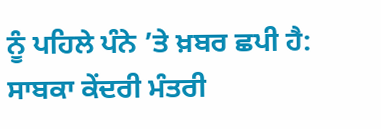ਨੂੰ ਪਹਿਲੇ ਪੰਨੇ ’ਤੇ ਖ਼ਬਰ ਛਪੀ ਹੈ: ਸਾਬਕਾ ਕੇਂਦਰੀ ਮੰਤਰੀ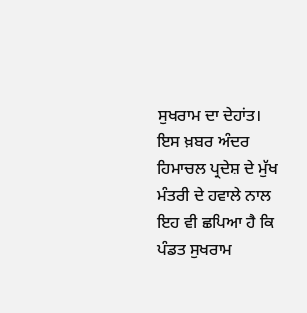ਸੁਖਰਾਮ ਦਾ ਦੇਹਾਂਤ। ਇਸ ਖ਼ਬਰ ਅੰਦਰ ਹਿਮਾਚਲ ਪ੍ਰਦੇਸ਼ ਦੇ ਮੁੱਖ ਮੰਤਰੀ ਦੇ ਹਵਾਲੇ ਨਾਲ ਇਹ ਵੀ ਛਪਿਆ ਹੈ ਕਿ ਪੰਡਤ ਸੁਖਰਾਮ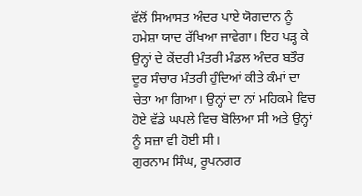ਵੱਲੋਂ ਸਿਆਸਤ ਅੰਦਰ ਪਾਏ ਯੋਗਦਾਨ ਨੂੰ ਹਮੇਸ਼ਾ ਯਾਦ ਰੱਖਿਆ ਜਾਵੇਗਾ। ਇਹ ਪੜ੍ਹ ਕੇ ਉਨ੍ਹਾਂ ਦੇ ਕੇਂਦਰੀ ਮੰਤਰੀ ਮੰਡਲ ਅੰਦਰ ਬਤੌਰ ਦੂਰ ਸੰਚਾਰ ਮੰਤਰੀ ਹੁੰਦਿਆਂ ਕੀਤੇ ਕੰਮਾਂ ਦਾ ਚੇਤਾ ਆ ਗਿਆ। ਉਨ੍ਹਾਂ ਦਾ ਨਾਂ ਮਹਿਕਮੇ ਵਿਚ ਹੋਏ ਵੱਡੇ ਘਪਲੇ ਵਿਚ ਬੋਲਿਆ ਸੀ ਅਤੇ ਉਨ੍ਹਾਂ ਨੂੰ ਸਜ਼ਾ ਵੀ ਹੋਈ ਸੀ।
ਗੁਰਨਾਮ ਸਿੰਘ, ਰੂਪਨਗਰ